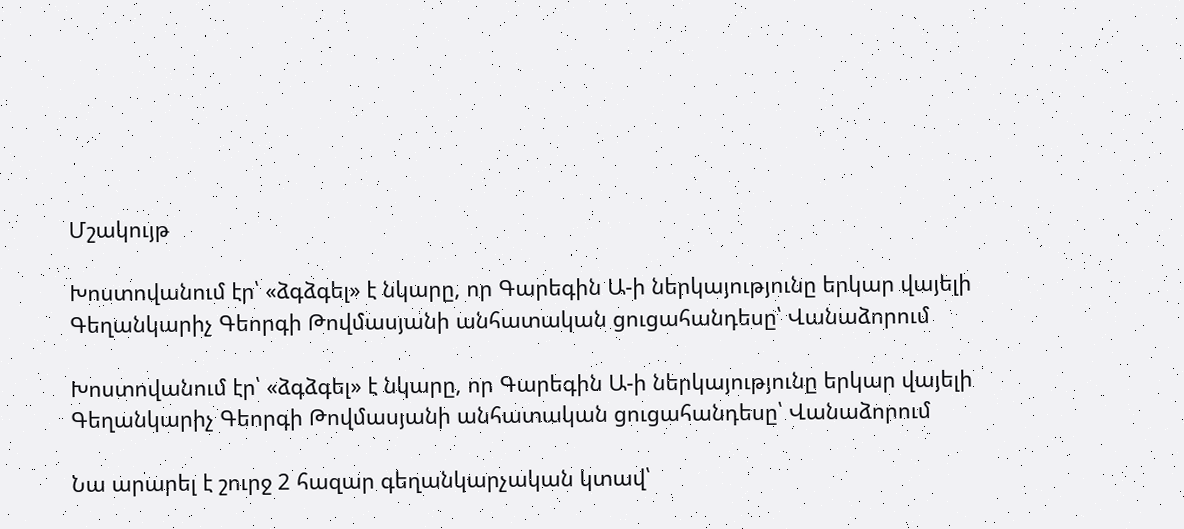Մշակույթ

Խոստովանում էր՝ «ձգձգել» է նկարը, որ Գարեգին Ա-ի ներկայությունը երկար վայելի Գեղանկարիչ Գեորգի Թովմասյանի անհատական ցուցահանդեսը՝ Վանաձորում

Խոստովանում էր՝ «ձգձգել» է նկարը, որ Գարեգին Ա-ի ներկայությունը երկար վայելի Գեղանկարիչ Գեորգի Թովմասյանի անհատական ցուցահանդեսը՝ Վանաձորում

Նա արարել է շուրջ 2 հազար գեղանկարչական կտավ՝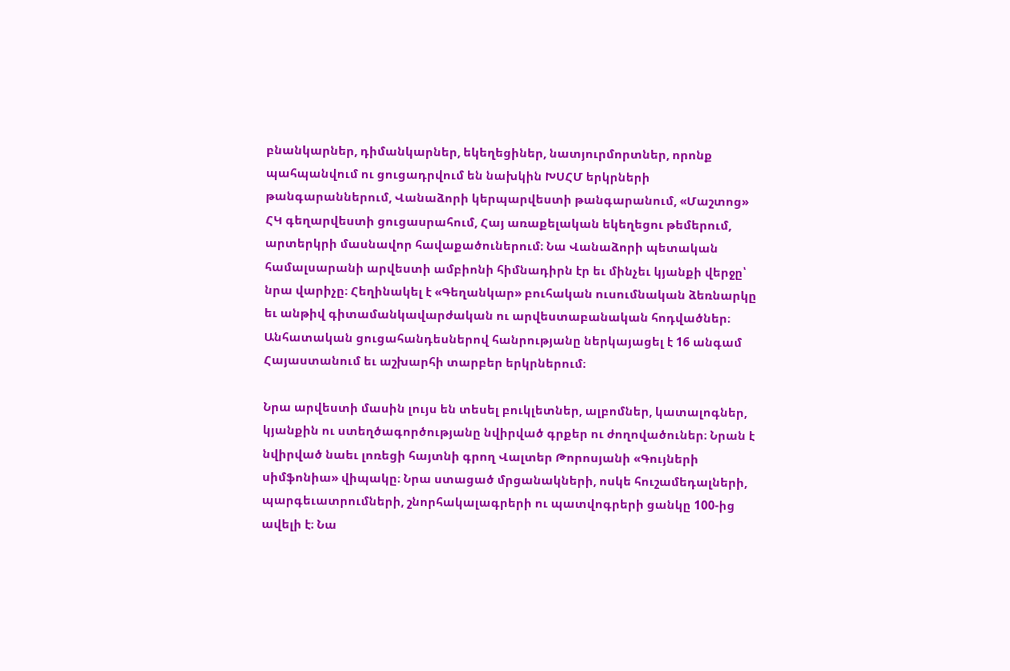բնանկարներ, դիմանկարներ, եկեղեցիներ, նատյուրմորտներ, որոնք պահպանվում ու ցուցադրվում են նախկին ԽՍՀՄ երկրների թանգարաններում, Վանաձորի կերպարվեստի թանգարանում, «Մաշտոց» ՀԿ գեղարվեստի ցուցասրահում, Հայ առաքելական եկեղեցու թեմերում, արտերկրի մասնավոր հավաքածուներում։ Նա Վանաձորի պետական համալսարանի արվեստի ամբիոնի հիմնադիրն էր եւ մինչեւ կյանքի վերջը՝ նրա վարիչը։ Հեղինակել է «Գեղանկար» բուհական ուսումնական ձեռնարկը եւ անթիվ գիտամանկավարժական ու արվեստաբանական հոդվածներ։ Անհատական ցուցահանդեսներով հանրությանը ներկայացել է 16 անգամ Հայաստանում եւ աշխարհի տարբեր երկրներում։

Նրա արվեստի մասին լույս են տեսել բուկլետներ, ալբոմներ, կատալոգներ, կյանքին ու ստեղծագործությանը նվիրված գրքեր ու ժողովածուներ։ Նրան է նվիրված նաեւ լոռեցի հայտնի գրող Վալտեր Թորոսյանի «Գույների սիմֆոնիա» վիպակը։ Նրա ստացած մրցանակների, ոսկե հուշամեդալների, պարգեւատրումների, շնորհակալագրերի ու պատվոգրերի ցանկը 100-ից ավելի է։ Նա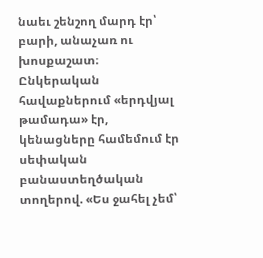նաեւ շենշող մարդ էր՝ բարի, անաչառ ու խոսքաշատ։ Ընկերական հավաքներում «երդվյալ թամադա» էր, կենացները համեմում էր սեփական բանաստեղծական տողերով. «Ես ջահել չեմ՝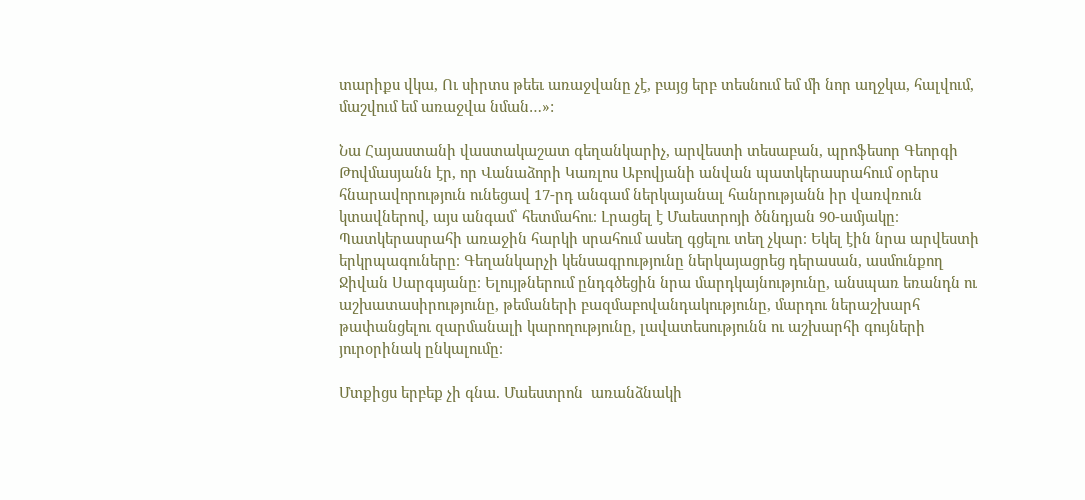տարիքս վկա, Ու սիրտս թեեւ առաջվանը չէ, բայց երբ տեսնում եմ մի նոր աղջկա, հալվում, մաշվում եմ առաջվա նման…»:

Նա Հայաստանի վաստակաշատ գեղանկարիչ, արվեստի տեսաբան, պրոֆեսոր Գեորգի Թովմասյանն էր, որ Վանաձորի Կառլոս Աբովյանի անվան պատկերասրահում օրերս հնարավորություն ունեցավ 17-րդ անգամ ներկայանալ հանրությանն իր վառվռուն կտավներով, այս անգամ՝ հետմահու։ Լրացել է Մաեստրոյի ծննդյան 90-ամյակը։ Պատկերասրահի առաջին հարկի սրահում ասեղ գցելու տեղ չկար։ Եկել էին նրա արվեստի երկրպագուները։ Գեղանկարչի կենսագրությունը ներկայացրեց դերասան, ասմունքող Ջիվան Սարգսյանը։ Ելույթներում ընդգծեցին նրա մարդկայնությունը, անսպառ եռանդն ու աշխատասիրությունը, թեմաների բազմաբովանդակությունը, մարդու ներաշխարհ թափանցելու զարմանալի կարողությունը, լավատեսությունն ու աշխարհի գույների յուրօրինակ ընկալումը։

Մտքիցս երբեք չի գնա. Մաեստրոն  առանձնակի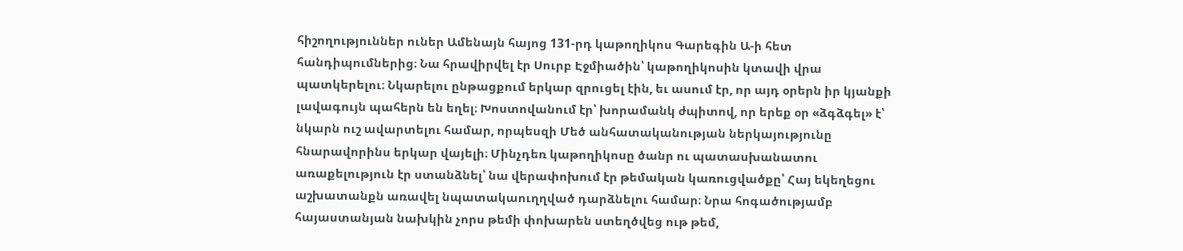հիշողություններ ուներ Ամենայն հայոց 131-րդ կաթողիկոս Գարեգին Ա-ի հետ հանդիպումներից։ Նա հրավիրվել էր Սուրբ Էջմիածին՝ կաթողիկոսին կտավի վրա պատկերելու։ Նկարելու ընթացքում երկար զրուցել էին, եւ ասում էր, որ այդ օրերն իր կյանքի լավագույն պահերն են եղել։ Խոստովանում էր՝ խորամանկ ժպիտով, որ երեք օր «ձգձգել» է՝ նկարն ուշ ավարտելու համար, որպեսզի Մեծ անհատականության ներկայությունը հնարավորինս երկար վայելի։ Մինչդեռ կաթողիկոսը ծանր ու պատասխանատու առաքելություն էր ստանձնել՝ նա վերափոխում էր թեմական կառուցվածքը՝ Հայ եկեղեցու աշխատանքն առավել նպատակաուղղված դարձնելու համար։ Նրա հոգածությամբ հայաստանյան նախկին չորս թեմի փոխարեն ստեղծվեց ութ թեմ,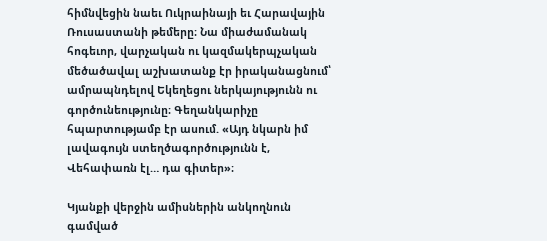հիմնվեցին նաեւ Ուկրաինայի եւ Հարավային Ռուսաստանի թեմերը։ Նա միաժամանակ հոգեւոր, վարչական ու կազմակերպչական մեծածավալ աշխատանք էր իրականացնում՝ ամրապնդելով Եկեղեցու ներկայությունն ու գործունեությունը։ Գեղանկարիչը հպարտությամբ էր ասում. «Այդ նկարն իմ լավագույն ստեղծագործությունն է, Վեհափառն էլ… դա գիտեր»։

Կյանքի վերջին ամիսներին անկողնուն գամված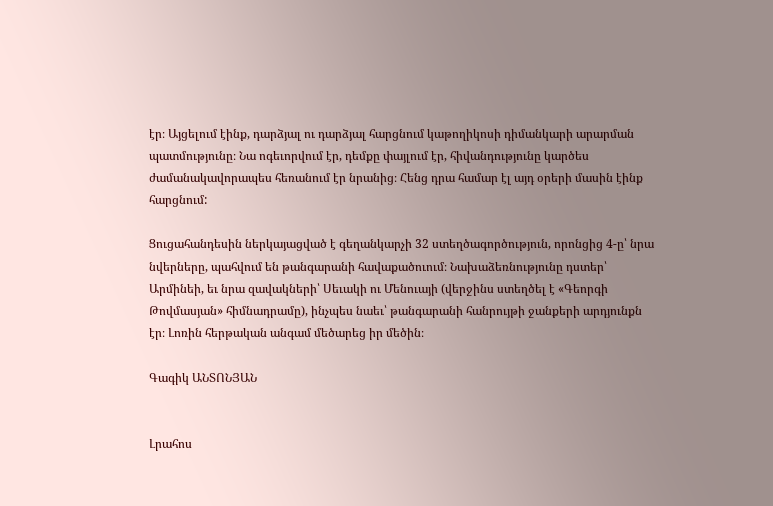էր։ Այցելում էինք, դարձյալ ու դարձյալ հարցնում կաթողիկոսի դիմանկարի արարման պատմությունը։ Նա ոգեւորվում էր, դեմքը փայլում էր, հիվանդությունը կարծես ժամանակավորապես հեռանում էր նրանից։ Հենց դրա համար էլ այդ օրերի մասին էինք հարցնում:

Ցուցահանդեսին ներկայացված է գեղանկարչի 32 ստեղծագործություն, որոնցից 4-ը՝ նրա նվերները, պահվում են թանգարանի հավաքածուում։ Նախաձեռնությունը դստեր՝ Արմինեի, եւ նրա զավակների՝ Սեւակի ու Մենուայի (վերջինս ստեղծել է «Գեորգի Թովմասյան» հիմնադրամը), ինչպես նաեւ՝ թանգարանի հանրույթի ջանքերի արդյունքն էր։ Լոռին հերթական անգամ մեծարեց իր մեծին։

Գագիկ ԱՆՏՈՆՅԱՆ


Լրահոս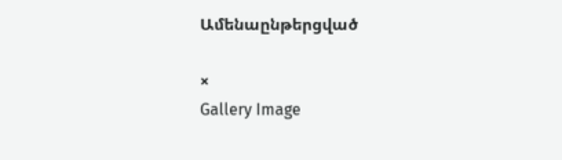Ամենաընթերցված

×
Gallery Image